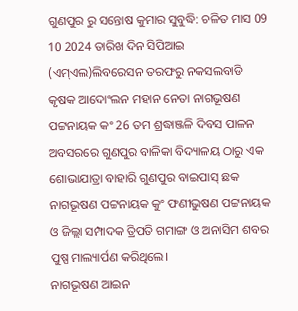ଗୁଣପୁର ରୁ ସନ୍ତୋଷ କୁମାର ସୁବୁଦ୍ଧି: ଚଳିତ ମାସ 09 10 2024 ତାରିଖ ଦିନ ସିପିଆଇ (ଏମ୍ଏଲ)ଲିବରେସନ ତରଫରୁ ନକସଲବାଡି କୃଷକ ଆଦୋଂଲନ ମହାନ ନେତା ନାଗଭୂଷଣ ପଟ୍ଟନାୟକ କଂ 26 ତମ ଶ୍ରଦ୍ଧାଞ୍ଜଳି ଦିବସ ପାଳନ ଅବସରରେ ଗୁଣପୁର ବାଳିକା ବିଦ୍ୟାଳୟ ଠାରୁ ଏକ ଶୋଭାଯାତ୍ରା ବାହାରି ଗୁଣପୁର ବାଇପାସ୍ ଛକ ନାଗଭୂଷଣ ପଟ୍ଟନାୟକ କୁଂ ଫଣୀଭୁଷଣ ପଟ୍ଟନାୟକ ଓ ଜିଲ୍ଲା ସମ୍ପାଦକ ତ୍ରିପତି ଗମାଙ୍ଗ ଓ ଅନାସିମ ଶବର ପୁଷ୍ପ ମାଲ୍ୟାର୍ପଣ କରିଥିଲେ।
ନାଗଭୂଷଣ ଆଇନ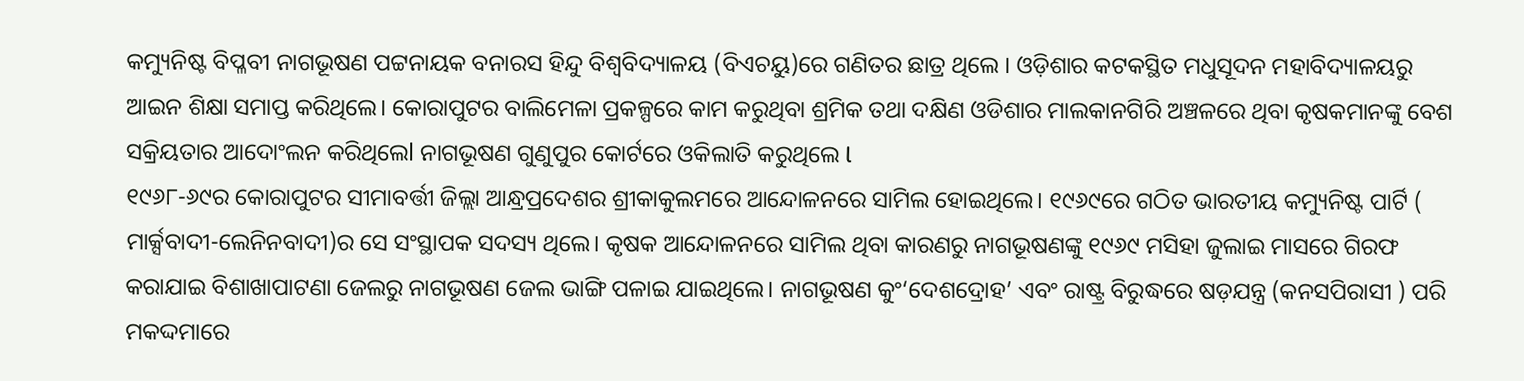କମ୍ୟୁନିଷ୍ଟ ବିପ୍ଳବୀ ନାଗଭୂଷଣ ପଟ୍ଟନାୟକ ବନାରସ ହିନ୍ଦୁ ବିଶ୍ଵବିଦ୍ୟାଳୟ (ବିଏଚୟୁ)ରେ ଗଣିତର ଛାତ୍ର ଥିଲେ । ଓଡ଼ିଶାର କଟକସ୍ଥିତ ମଧୁସୂଦନ ମହାବିଦ୍ୟାଳୟରୁ ଆଇନ ଶିକ୍ଷା ସମାପ୍ତ କରିଥିଲେ। କୋରାପୁଟର ବାଲିମେଳା ପ୍ରକଳ୍ପରେ କାମ କରୁଥିବା ଶ୍ରମିକ ତଥା ଦକ୍ଷିଣ ଓଡିଶାର ମାଲକାନଗିରି ଅଞ୍ଚଳରେ ଥିବା କୃଷକମାନଙ୍କୁ ବେଶ ସକ୍ରିୟତାର ଆଦୋଂଲନ କରିଥିଲେl ନାଗଭୂଷଣ ଗୁଣୁପୁର କୋର୍ଟରେ ଓକିଲାତି କରୁଥିଲେ l
୧୯୬୮-୬୯ର କୋରାପୁଟର ସୀମାବର୍ତ୍ତୀ ଜିଲ୍ଲା ଆନ୍ଧ୍ରପ୍ରଦେଶର ଶ୍ରୀକାକୁଲମରେ ଆନ୍ଦୋଳନରେ ସାମିଲ ହୋଇଥିଲେ। ୧୯୬୯ରେ ଗଠିତ ଭାରତୀୟ କମ୍ୟୁନିଷ୍ଟ ପାର୍ଟି ( ମାର୍କ୍ସବାଦୀ-ଲେନିନବାଦୀ)ର ସେ ସଂସ୍ଥାପକ ସଦସ୍ୟ ଥିଲେ। କୃଷକ ଆନ୍ଦୋଳନରେ ସାମିଲ ଥିବା କାରଣରୁ ନାଗଭୂଷଣଙ୍କୁ ୧୯୬୯ ମସିହା ଜୁଲାଇ ମାସରେ ଗିରଫ କରାଯାଇ ବିଶାଖାପାଟଣା ଜେଲରୁ ନାଗଭୂଷଣ ଜେଲ ଭାଙ୍ଗି ପଳାଇ ଯାଇଥିଲେ। ନାଗଭୂଷଣ କୁଂ‘ଦେଶଦ୍ରୋହ’ ଏବଂ ରାଷ୍ଟ୍ର ବିରୁଦ୍ଧରେ ଷଡ଼ଯନ୍ତ୍ର (କନସପିରାସୀ ) ପରି ମକଦ୍ଦମାରେ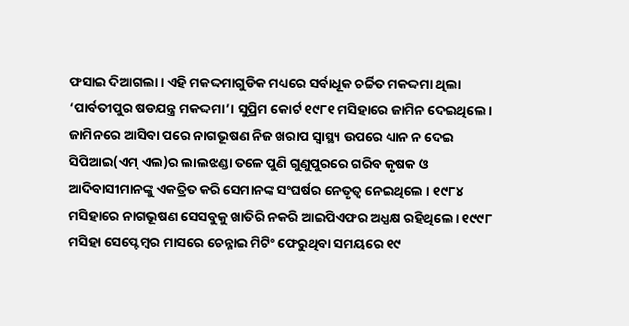ଫସାଇ ଦିଆଗଲା। ଏହି ମକଦ୍ଦମାଗୁଡିକ ମଧ୍ୟରେ ସର୍ବାଧୂକ ଚର୍ଚ୍ଚିତ ମକଦ୍ଦମା ଥିଲା ‘ପାର୍ବତୀପୁର ଷଡଯନ୍ତ୍ର ମକଦ୍ଦମା’। ସୁପ୍ରିମ କୋର୍ଟ ୧୯୮୧ ମସିହାରେ ଜାମିନ ଦେଇଥିଲେ। ଜାମିନରେ ଆସିବା ପରେ ନାଗଭୂଷଣ ନିଜ ଖରାପ ସ୍ୱାସ୍ଥ୍ୟ ଉପରେ ଧ୍ୟାନ ନ ଦେଇ ସିପିଆଇ(ଏମ୍ ଏଲ)ର ଲାଲଝଣ୍ଡା ତଳେ ପୁଣି ଗୁଣୁପୁରରେ ଗରିବ କୃଷକ ଓ ଆଦିବାସୀମାନଙ୍କୁ ଏକତ୍ରିତ କରି ସେମାନଙ୍କ ସଂଘର୍ଷର ନେତୃତ୍ୱ ନେଇଥିଲେ । ୧୯୮୪ ମସିହାରେ ନାଗଭୂଷଣ ସେସବୁକୁ ଖାତିରି ନକରି ଆଇପିଏଫର ଅଧ୍ଯକ୍ଷ ରହିଥିଲେ। ୧୯୯୮ ମସିହା ସେପ୍ଟେମ୍ବର ମାସରେ ଚେନ୍ନାଇ ମିଟିଂ ଫେରୁଥିବା ସମୟରେ ୧୯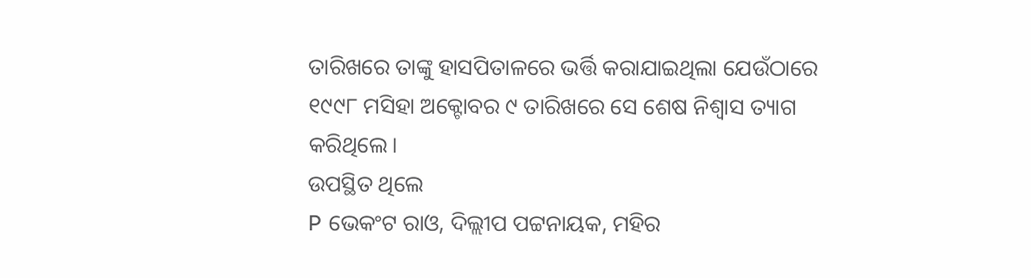ତାରିଖରେ ତାଙ୍କୁ ହାସପିତାଳରେ ଭର୍ତ୍ତି କରାଯାଇଥିଲା ଯେଉଁଠାରେ ୧୯୯୮ ମସିହା ଅକ୍ଟୋବର ୯ ତାରିଖରେ ସେ ଶେଷ ନିଶ୍ବାସ ତ୍ୟାଗ କରିଥିଲେ।
ଉପସ୍ଥିତ ଥିଲେ
P ଭେକଂଟ ରାଓ, ଦିଲ୍ଲୀପ ପଟ୍ଟନାୟକ, ମହିର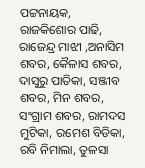ପଟ୍ଟନାୟକ, ରାଜକିଶୋର ପାଢି, ରାଜେନ୍ଦ୍ର ମାଝୀ ,ଅନାସିମ ଶବର, କୈଳାସ ଶବର, ଦାସୁରୁ ପାତିକା, ସଞ୍ଜୀବ ଶବର, ମିନ ଶବର, ସଂଗ୍ରାମ ଶବର, ରାମଦସ ମୁଟିକା, ରମେଶ ବିଡିକା, ରବି ନିମାଲା, ତୁଳସା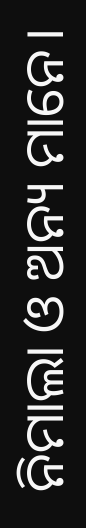ନିମାଲା ଓ ଅନ୍ୟ ମାନେ।